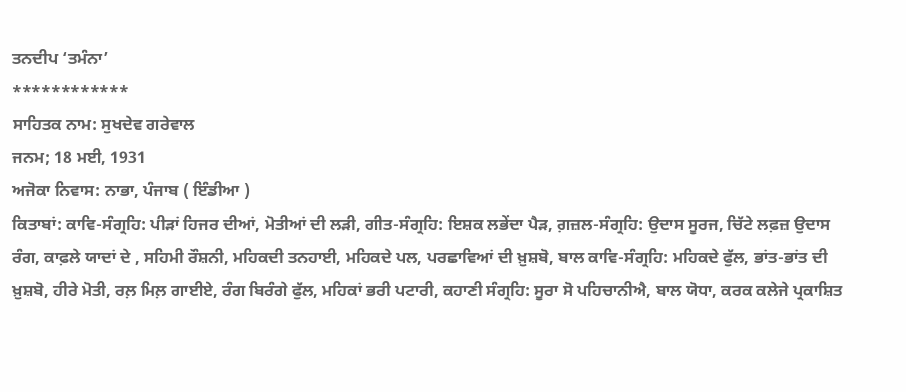ਤਨਦੀਪ ‘ਤਮੰਨਾ’
************
ਸਾਹਿਤਕ ਨਾਮ: ਸੁਖਦੇਵ ਗਰੇਵਾਲ
ਜਨਮ; 18 ਮਈ, 1931
ਅਜੋਕਾ ਨਿਵਾਸ: ਨਾਭਾ, ਪੰਜਾਬ ( ਇੰਡੀਆ )
ਕਿਤਾਬਾਂ: ਕਾਵਿ-ਸੰਗ੍ਰਹਿ: ਪੀੜਾਂ ਹਿਜਰ ਦੀਆਂ, ਮੋਤੀਆਂ ਦੀ ਲੜੀ, ਗੀਤ-ਸੰਗ੍ਰਹਿ: ਇਸ਼ਕ ਲਭੇਂਦਾ ਪੈੜ, ਗ਼ਜ਼ਲ-ਸੰਗ੍ਰਹਿ: ਉਦਾਸ ਸੂਰਜ, ਚਿੱਟੇ ਲਫ਼ਜ਼ ਉਦਾਸ ਰੰਗ, ਕਾਫ਼ਲੇ ਯਾਦਾਂ ਦੇ , ਸਹਿਮੀ ਰੌਸ਼ਨੀ, ਮਹਿਕਦੀ ਤਨਹਾਈ, ਮਹਿਕਦੇ ਪਲ, ਪਰਛਾਵਿਆਂ ਦੀ ਖ਼ੁਸ਼ਬੋ, ਬਾਲ ਕਾਵਿ-ਸੰਗ੍ਰਹਿ: ਮਹਿਕਦੇ ਫੁੱਲ, ਭਾਂਤ-ਭਾਂਤ ਦੀ ਖ਼ੁਸ਼ਬੋ, ਹੀਰੇ ਮੋਤੀ, ਰਲ਼ ਮਿਲ਼ ਗਾਈਏ, ਰੰਗ ਬਿਰੰਗੇ ਫੁੱਲ, ਮਹਿਕਾਂ ਭਰੀ ਪਟਾਰੀ, ਕਹਾਣੀ ਸੰਗ੍ਰਹਿ: ਸੂਰਾ ਸੋ ਪਹਿਚਾਨੀਐ, ਬਾਲ ਯੋਧਾ, ਕਰਕ ਕਲੇਜੇ ਪ੍ਰਕਾਸ਼ਿਤ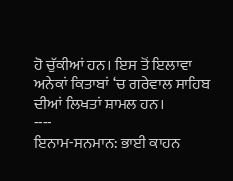ਹੋ ਚੁੱਕੀਆਂ ਹਨ। ਇਸ ਤੋਂ ਇਲਾਵਾ ਅਨੇਕਾਂ ਕਿਤਾਬਾਂ ‘ਚ ਗਰੇਵਾਲ ਸਾਹਿਬ ਦੀਆਂ ਲਿਖਤਾਂ ਸ਼ਾਮਲ ਹਨ।
----
ਇਨਾਮ-ਸਨਮਾਨ: ਭਾਈ ਕਾਹਨ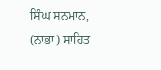ਸਿੰਘ ਸਨਮਾਨ, (ਨਾਭਾ) ਸਾਹਿਤ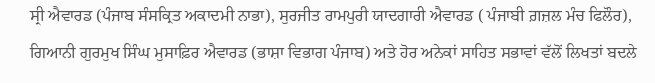ਸ੍ਰੀ ਐਵਾਰਡ (ਪੰਜਾਬ ਸੰਸਕ੍ਰਿਤ ਅਕਾਦਮੀ ਨਾਭਾ), ਸੁਰਜੀਤ ਰਾਮਪੁਰੀ ਯਾਦਗਾਰੀ ਐਵਾਰਡ ( ਪੰਜਾਬੀ ਗ਼ਜ਼ਲ ਮੰਚ ਫਿਲੌਰ), ਗਿਆਨੀ ਗੁਰਮੁਖ ਸਿੰਘ ਮੁਸਾਫ਼ਿਰ ਐਵਾਰਡ (ਭਾਸ਼ਾ ਵਿਭਾਗ ਪੰਜਾਬ) ਅਤੇ ਹੋਰ ਅਨੇਕਾਂ ਸਾਹਿਤ ਸਭਾਵਾਂ ਵੱਲੋਂ ਲਿਖਤਾਂ ਬਦਲੇ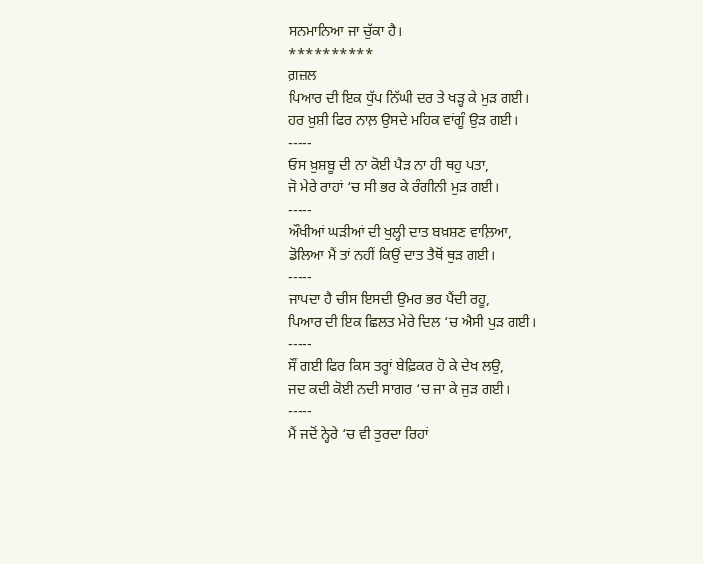ਸਨਮਾਨਿਆ ਜਾ ਚੁੱਕਾ ਹੈ।
**********
ਗ਼ਜ਼ਲ
ਪਿਆਰ ਦੀ ਇਕ ਧੁੱਪ ਨਿੱਘੀ ਦਰ ਤੇ ਖੜ੍ਹ ਕੇ ਮੁੜ ਗਈ।
ਹਰ ਖ਼ੁਸ਼ੀ ਫਿਰ ਨਾਲ਼ ਉਸਦੇ ਮਹਿਕ ਵਾਂਗੂੰ ਉੜ ਗਈ।
-----
ਓਸ ਖ਼ੁਸ਼ਬੂ ਦੀ ਨਾ ਕੋਈ ਪੈੜ ਨਾ ਹੀ ਥਹੁ ਪਤਾ,
ਜੋ ਮੇਰੇ ਰਾਹਾਂ ‘ਚ ਸੀ ਭਰ ਕੇ ਰੰਗੀਨੀ ਮੁੜ ਗਈ।
-----
ਔਖੀਆਂ ਘੜੀਆਂ ਦੀ ਖੁਲ੍ਹੀ ਦਾਤ ਬਖ਼ਸ਼ਣ ਵਾਲ਼ਿਆ,
ਡੋਲਿਆ ਮੈਂ ਤਾਂ ਨਹੀਂ ਕਿਉਂ ਦਾਤ ਤੈਥੋਂ ਥੁੜ ਗਈ।
-----
ਜਾਪਦਾ ਹੈ ਚੀਸ ਇਸਦੀ ਉਮਰ ਭਰ ਪੈਂਦੀ ਰਹੂ,
ਪਿਆਰ ਦੀ ਇਕ ਛਿਲਤ ਮੇਰੇ ਦਿਲ ‘ਚ ਐਸੀ ਪੁੜ ਗਈ।
-----
ਸੌਂ ਗਈ ਫਿਰ ਕਿਸ ਤਰ੍ਹਾਂ ਬੇਫ਼ਿਕਰ ਹੋ ਕੇ ਦੇਖ ਲਉ,
ਜਦ ਕਦੀ ਕੋਈ ਨਦੀ ਸਾਗਰ ‘ਚ ਜਾ ਕੇ ਜੁੜ ਗਈ।
-----
ਮੈਂ ਜਦੋਂ ਨ੍ਹੇਰੇ ‘ਚ ਵੀ ਤੁਰਦਾ ਰਿਹਾਂ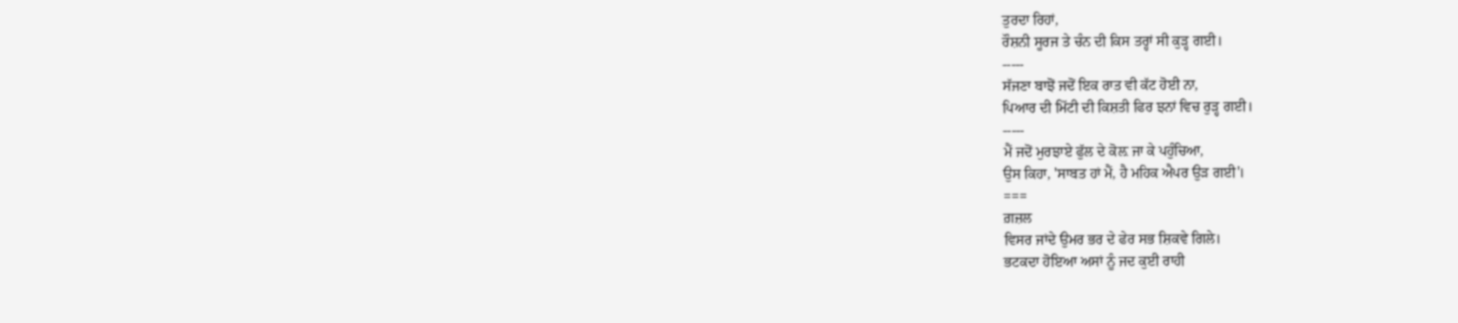ਤੁਰਦਾ ਰਿਹਾਂ,
ਰੌਸ਼ਨੀ ਸੂਰਜ ਤੇ ਚੰਨ ਦੀ ਕਿਸ ਤਰ੍ਹਾਂ ਸੀ ਕੁੜ੍ਹ ਗਈ।
-----
ਸੱਜਣਾ ਬਾਝੋਂ ਜਦੋਂ ਇਕ ਰਾਤ ਵੀ ਕੱਟ ਹੋਈ ਨਾ,
ਪਿਆਰ ਦੀ ਮਿੱਟੀ ਦੀ ਕਿਸ਼ਤੀ ਫਿਰ ਝਨਾਂ ਵਿਚ ਰੁੜ੍ਹ ਗਈ।
-----
ਮੈਂ ਜਦੋਂ ਮੁਰਝਾਏ ਫੁੱਲ ਦੇ ਕੋਲ਼ ਜਾ ਕੇ ਪਹੁੰਚਿਆ,
ਉਸ ਕਿਹਾ, 'ਸਾਬਤ ਹਾਂ ਮੈਂ, ਹੈ ਮਹਿਕ ਐਪਰ ਉੜ ਗਈ'।
===
ਗ਼ਜ਼ਲ
ਵਿਸਰ ਜਾਂਦੇ ਉਮਰ ਭਰ ਦੇ ਫੇਰ ਸਭ ਸ਼ਿਕਵੇ ਗਿਲੇ।
ਭਟਕਦਾ ਹੋਇਆ ਅਸਾਂ ਨੂੰ ਜਦ ਕੁਈ ਰਾਹੀ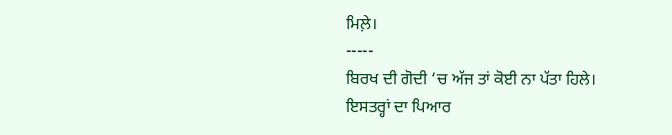ਮਿਲ਼ੇ।
-----
ਬਿਰਖ ਦੀ ਗੋਦੀ ‘ਚ ਅੱਜ ਤਾਂ ਕੋਈ ਨਾ ਪੱਤਾ ਹਿਲੇ।
ਇਸਤਰ੍ਹਾਂ ਦਾ ਪਿਆਰ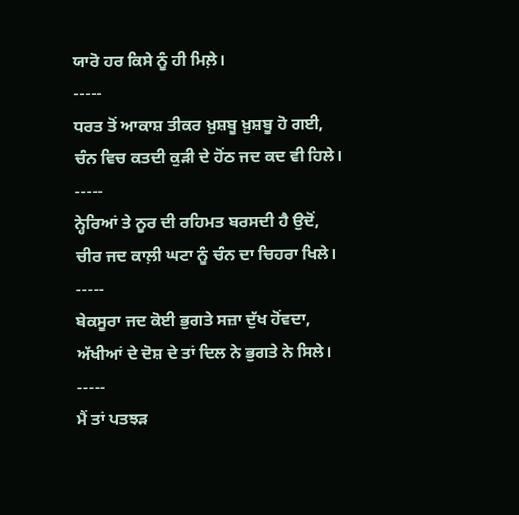ਯਾਰੋ ਹਰ ਕਿਸੇ ਨੂੰ ਹੀ ਮਿਲ਼ੇ।
-----
ਧਰਤ ਤੋਂ ਆਕਾਸ਼ ਤੀਕਰ ਖ਼ੁਸ਼ਬੂ ਖ਼ੁਸ਼ਬੂ ਹੋ ਗਈ,
ਚੰਨ ਵਿਚ ਕਤਦੀ ਕੁੜੀ ਦੇ ਹੋਂਠ ਜਦ ਕਦ ਵੀ ਹਿਲੇ।
-----
ਨ੍ਹੇਰਿਆਂ ਤੇ ਨੂਰ ਦੀ ਰਹਿਮਤ ਬਰਸਦੀ ਹੈ ਉਦੋਂ,
ਚੀਰ ਜਦ ਕਾਲ਼ੀ ਘਟਾ ਨੂੰ ਚੰਨ ਦਾ ਚਿਹਰਾ ਖਿਲੇ।
-----
ਬੇਕਸੂਰਾ ਜਦ ਕੋਈ ਭੁਗਤੇ ਸਜ਼ਾ ਦੁੱਖ ਹੋਂਵਦਾ,
ਅੱਖੀਆਂ ਦੇ ਦੋਸ਼ ਦੇ ਤਾਂ ਦਿਲ ਨੇ ਭੁਗਤੇ ਨੇ ਸਿਲੇ।
-----
ਮੈਂ ਤਾਂ ਪਤਝੜ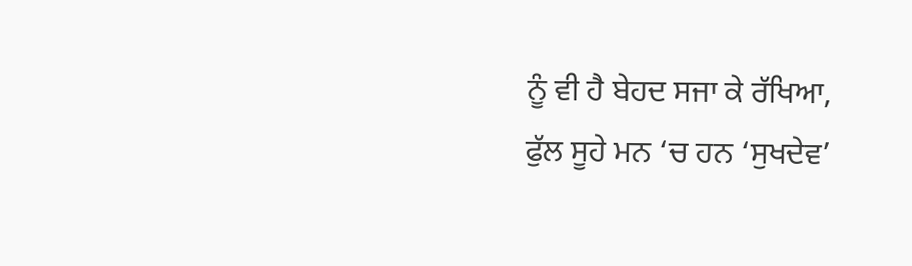ਨੂੰ ਵੀ ਹੈ ਬੇਹਦ ਸਜਾ ਕੇ ਰੱਖਿਆ,
ਫੁੱਲ ਸੂਹੇ ਮਨ ‘ਚ ਹਨ ‘ਸੁਖਦੇਵ’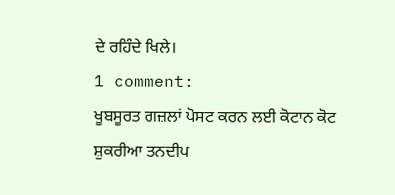ਦੇ ਰਹਿੰਦੇ ਖਿਲੇ।
1 comment:
ਖੂਬਸੂਰਤ ਗਜ਼ਲਾਂ ਪੋਸਟ ਕਰਨ ਲਈ ਕੋਟਾਨ ਕੋਟ ਸ਼ੁਕਰੀਆ ਤਨਦੀਪ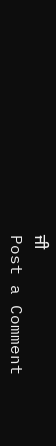ਜੀ
Post a Comment